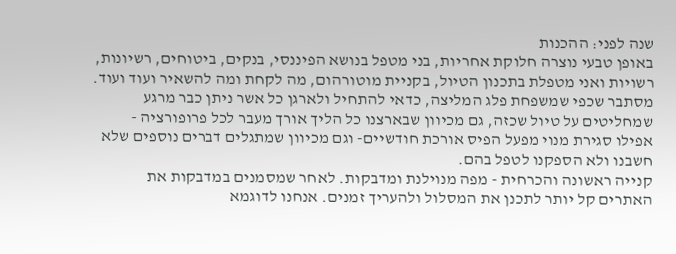שנה לפני: ההכנות
באופן טבעי נוצרה חלוקת אחריות, בני מטפל בנושא הפיננסי, בנקים, ביטוחים, רשיונות, רשויות ואני מטפלת בתכנון הטיול, בקניית מוטורהום, מה לקחת ומה להשאיר ועוד ועוד. מסתבר שכפי שמשפחת פלג המליצה, כדאי להתחיל ולארגן כל אשר ניתן כבר מרגע שמחליטים על טיול שכזה, גם מכיוון שבארצנו כל הליך אורך מעבר לכל פרופורציה - אפילו סגירת מנוי מפעל הפיס אורכת חודשיים- וגם מכיוון שמתגלים דברים נוספים שלא חשבנו ולא הספקנו לטפל בהם.
קנייה ראשונה והכרחית - מפה מנוילנת ומדבקות. לאחר שמסמנים במדבקות את האתרים קל יותר לתכנן את המסלול ולהעריך זמנים. אנחנו לדוגמא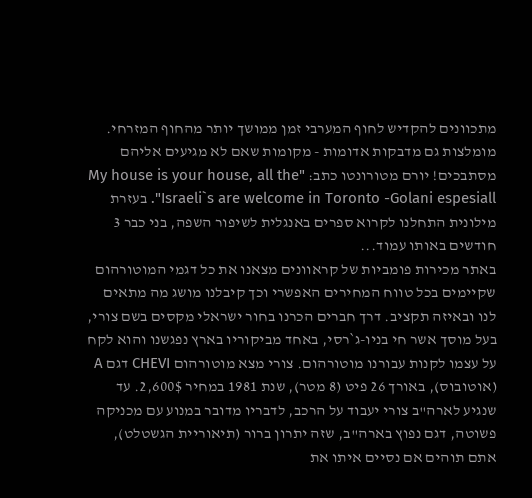מתכוונים להקדיש לחוף המערבי זמן ממושך יותר מהחוף המזרחי. מומלצות גם מדבקות אדומות - מקומות שאם לא מגיעים אליהם מסתבכים! יורם מטורונטו כתב: "My house is your house, all the Israeli`s are welcome in Toronto -Golani espesiall". בעזרת מילונית התחלנו לקרוא ספרים באנגלית לשיפור השפה, בני כבר 3 חודשים באותו עמוד...
באתר מכירות פומביות של קראוונים מצאנו את כל דגמי המוטורהום שקיימים בכל טווח המחירים האפשרי וכך קיבלנו מושג מה מתאים לנו ובאיזה תקציב. דרך חברים הכרנו בחור ישראלי מקסים בשם צורי, בעל מוסך אשר חי בניו-ג`רסי, באחד מביקוריו בארץ נפגשנו והוא לקח על עצמו לקנות עבורנו מוטורהום. צורי מצא מוטורהום CHEVI דגם A (אוטובוס), באורך 26 פיט (8 מטר), שנת 1981 במחיר 2,600$. עד שנגיע לארה"ב צורי יעבוד על הרכב, לדבריו מדובר במנוע עם מכניקה פשוטה, דגם נפוץ בארה"ב, שזה יתרון ברור (תיאוריית הגשטלט), אתם תוהים אם נסיים איתו את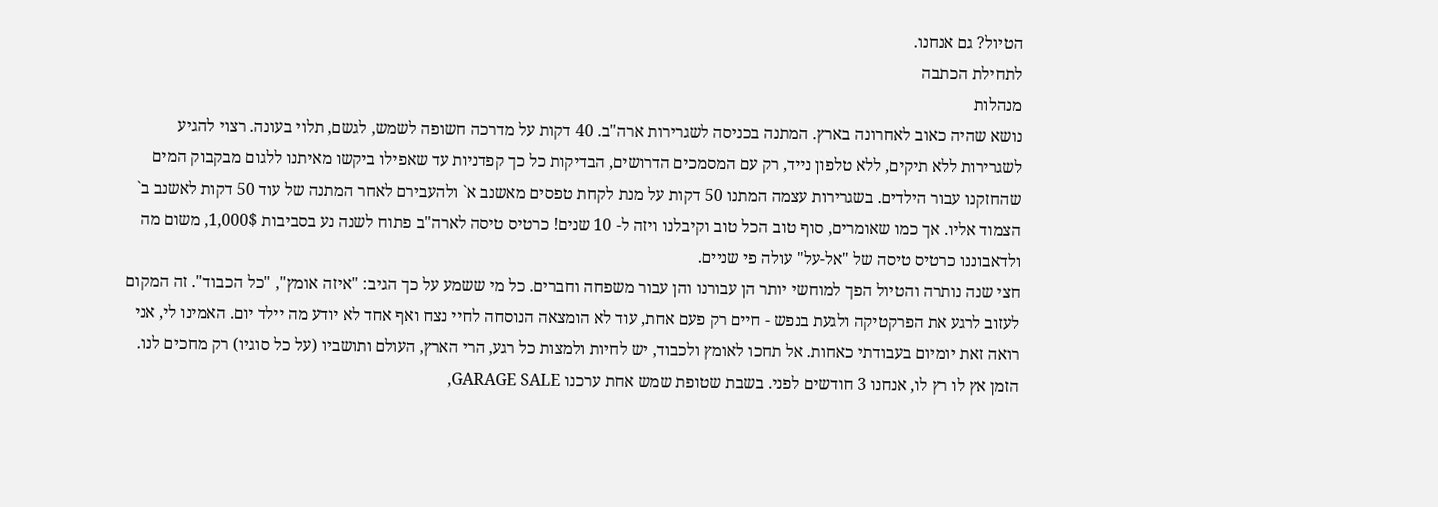הטיול? גם אנחנו.
לתחילת הכתבה
מנהלות
נושא שהיה כאוב לאחרונה בארץ. המתנה בכניסה לשגרירות ארה"ב. 40 דקות על מדרכה חשופה לשמש, לגשם, תלוי בעונה. רצוי להגיע לשגרירות ללא תיקים, ללא טלפון נייד, רק עם המסמכים הדרושים, הבדיקות כל כך קפדניות עד שאפילו ביקשו מאיתנו ללגום מבקבוק המים שהחזקנו עבור הילדים. בשגרירות עצמה המתנו 50 דקות על מנת לקחת טפסים מאשנב א` ולהעבירם לאחר המתנה של עוד 50 דקות לאשנב ב` הצמוד אליו. אך כמו שאומרים, סוף טוב הכל טוב וקיבלנו ויזה ל- 10 שנים! כרטיס טיסה לארה"ב פתוח לשנה נע בסביבות 1,000$, משום מה ולדאבוננו כרטיס טיסה של "אל-על" עולה פי שניים.
חצי שנה נותרה והטיול הפך למוחשי יותר הן עבורנו והן עבור משפחה וחברים. כל מי ששמע על כך הגיב: "איזה אומץ", "כל הכבוד". זה המקום לעזוב לרגע את הפרקטיקה ולגעת בנפש - חיים רק פעם אחת, עוד לא הומצאה הנוסחה לחיי נצח ואף אחד לא יודע מה יילד יום. האמינו לי, אני רואה זאת יומיום בעבודתי כאחות. אל תחכו לאומץ ולכבוד, יש לחיות ולמצות כל רגע, הרי הארץ, העולם ותושביו (על כל סוגיו) רק מחכים לנו.
הזמן אץ לו רץ לו, אנחנו 3 חודשים לפני. בשבת שטופת שמש אחת ערכנו GARAGE SALE,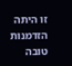זו היתה הזדמנות טובה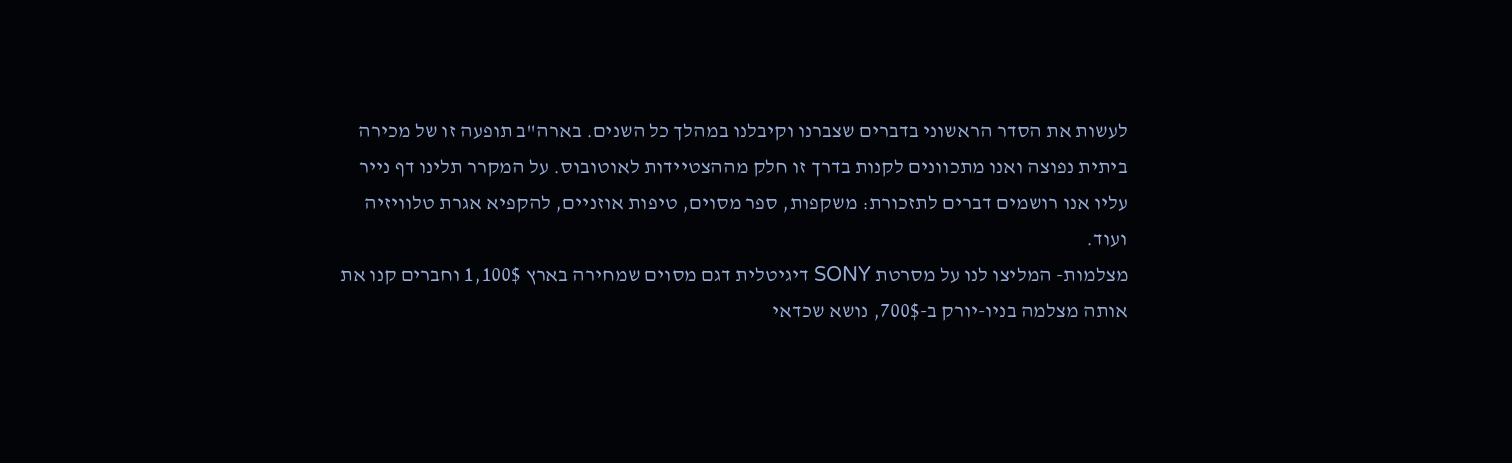לעשות את הסדר הראשוני בדברים שצברנו וקיבלנו במהלך כל השנים. בארה"ב תופעה זו של מכירה ביתית נפוצה ואנו מתכוונים לקנות בדרך זו חלק מההצטיידות לאוטובוס. על המקרר תלינו דף נייר עליו אנו רושמים דברים לתזכורת: משקפות, ספר מסוים, טיפות אוזניים, להקפיא אגרת טלוויזיה ועוד.
מצלמות- המליצו לנו על מסרטת SONY דיגיטלית דגם מסוים שמחירה בארץ 1,100$ וחברים קנו את אותה מצלמה בניו-יורק ב-700$, נושא שכדאי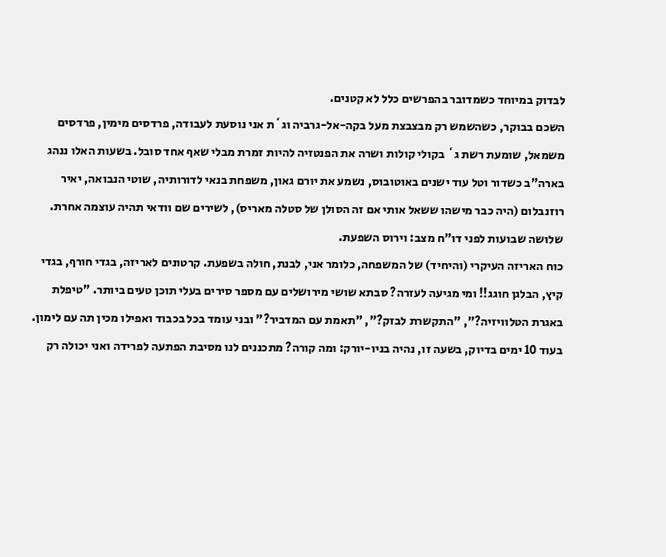לבדוק במיוחד כשמדובר בהפרשים כלל לא קטנים.
השכם בבוקר, כשהשמש רק מבצבצת מעל בקה-אל-גרביה וג`ת אני נוסעת לעבודה, פרדסים מימין, פרדסים משמאל, שומעת רשת ג` בקולי קולות ושרה את הפנטזיה להיות זמרת מבלי שאף אחד סובל. בשעות האלו ננהג בארה"ב כשדור וטל עוד ישנים באוטובוס, נשמע את יורם גאון, משפחת בנאי לדורותיה, שוטי הנבואה, יאיר רוזנבלום (היה כבר מישהו ששאל אותי אם זה הסולן של סטלה מאריס), לשירים שם וודאי תהיה עוצמה אחרת.
שלושה שבועות לפני דו"ח מצב: וירוס השפעת.
כוח האריזה העיקרי (והיחיד) של המשפחה, כלומר אני, לבנת, חולה בשפעת. קרטונים לאריזה, בגדי חורף, בגדי קיץ, הבלגן חוגג!! ומי מגיעה לעזרה? סבתא שושי מירושלים עם מספר סירים בעלי תוכן טעים ביותר. "טיפלת באגרת הטלוויזיה?", "התקשרת לבזק?", "תאמת עם המדביר?" ובני עומד בכל בכבוד ואפילו מכין תה עם לימון.
בעוד 10 ימים בדיוק, בשעה זו, נהיה בניו-יורק: ומה קורה? מתכננים לנו מסיבת הפתעה לפרידה ואני יכולה רק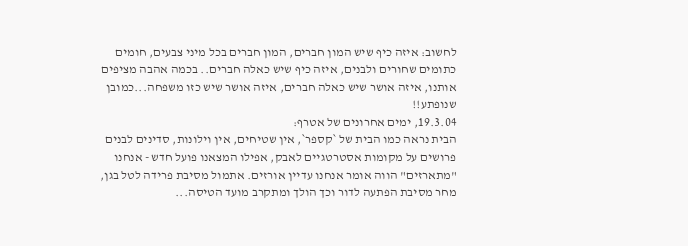לחשוב: איזה כיף שיש המון חברים, המון חברים בכל מיני צבעים, חומים כתומים שחורים ולבנים, איזה כיף שיש כאלה חברים.. בכמה אהבה מציפים אותנו, איזה אושר שיש כאלה חברים, איזה אושר שיש כזו משפחה...כמובן שנופתע!!
19.3.04, ימים אחרונים של אטרף:
הבית נראה כמו הבית של `קספר`, אין שטיחים, אין וילונות, סדינים לבנים פרושים על מקומות אסטרטגיים לאבק, אפילו המצאנו פועל חדש - אנחנו "מתארזים" הווה אומר אנחנו עדיין אורזים. אתמול מסיבת פרידה לטל בגן, מחר מסיבת הפתעה לדור וכך הולך ומתקרב מועד הטיסה...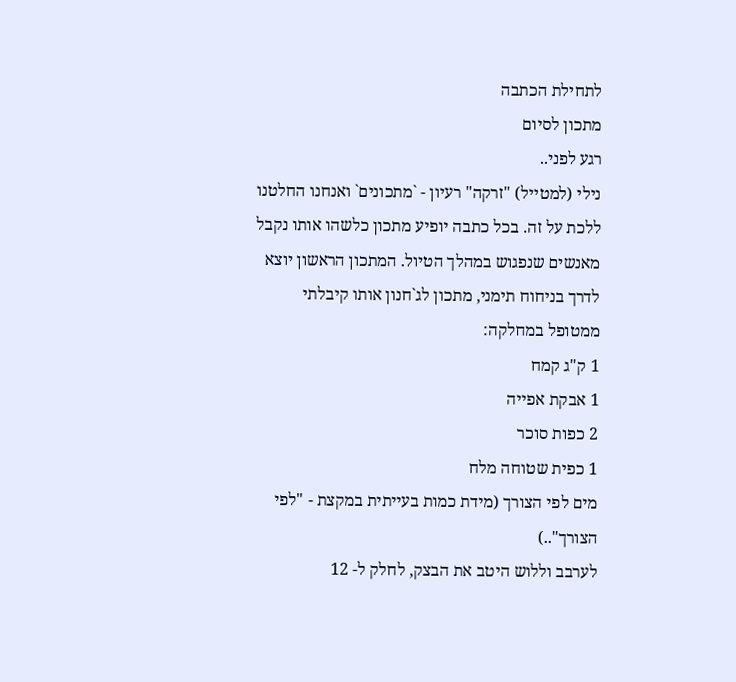לתחילת הכתבה
מתכון לסיום
רגע לפני..
נילי (למטייל) "זרקה" רעיון - `מתכונים` ואנחנו החלטנו ללכת על זה. בכל כתבה יופיע מתכון כלשהו אותו נקבל מאנשים שנפגוש במהלך הטיול. המתכון הראשון יוצא לדרך בניחוח תימני, מתכון לג`חנון אותו קיבלתי ממטופל במחלקה:
1 ק"ג קמח
1 אבקת אפייה
2 כפות סוכר
1 כפית שטוחה מלח
מים לפי הצורך (מידת כמות בעייתית במקצת - "לפי הצורך"..)
לערבב וללוש היטב את הבצק, לחלק ל- 12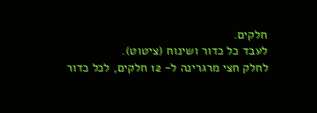חלקים.
לעבד כל כדור ושינוח (ציטוט).
לחלק חצי מרגרינה ל- 12 חלקים, לכל כדור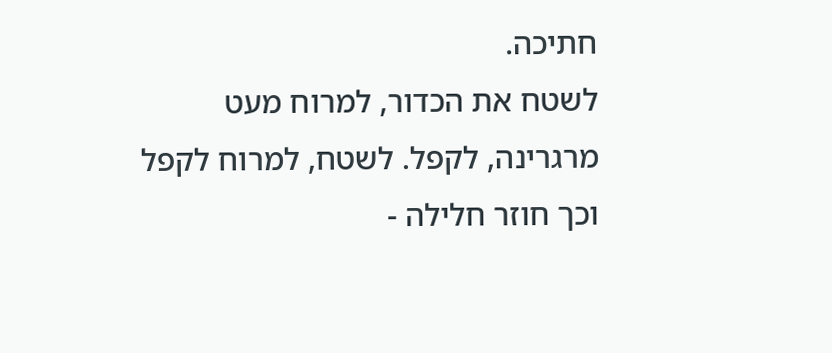חתיכה.
לשטח את הכדור, למרוח מעט מרגרינה, לקפל. לשטח, למרוח לקפל וכך חוזר חלילה -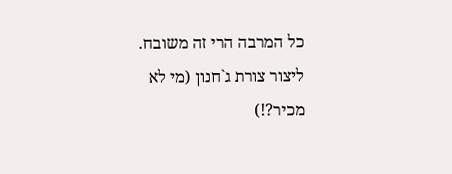כל המרבה הרי זה משובח.
ליצור צורת ג`חנון (מי לא מכיר?!)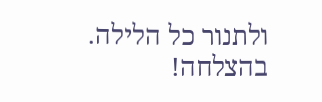ולתנור כל הלילה.
בהצלחה!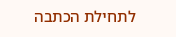לתחילת הכתבה